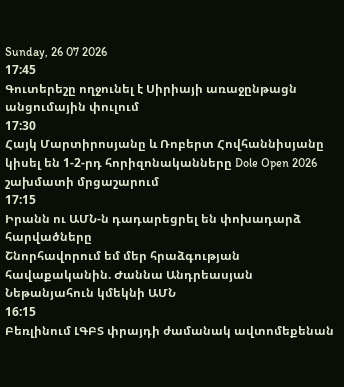Sunday, 26 07 2026
17:45
Գուտերեշը ողջունել է Սիրիայի առաջընթացն անցումային փուլում
17:30
Հայկ Մարտիրոսյանը և Ռոբերտ Հովհաննիսյանը կիսել են 1-2-րդ հորիզոնականները Dole Open 2026 շախմատի մրցաշարում
17:15
Իրանն ու ԱՄՆ-ն դադարեցրել են փոխադարձ հարվածները
Շնորհավորում եմ մեր հրաձգության հավաքականին. Ժաննա Անդրեասյան
Նեթանյահուն կմեկնի ԱՄՆ
16:15
Բեռլինում ԼԳԲՏ փրայդի ժամանակ ավտոմեքենան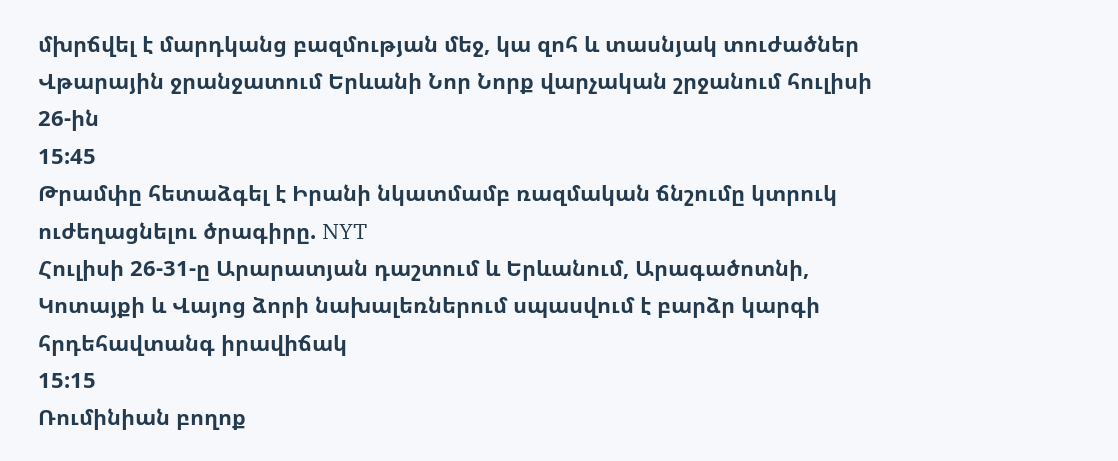մխրճվել է մարդկանց բազմության մեջ, կա զոհ և տասնյակ տուժածներ
Վթարային ջրանջատում Երևանի Նոր Նորք վարչական շրջանում հուլիսի 26-ին
15:45
Թրամփը հետաձգել է Իրանի նկատմամբ ռազմական ճնշումը կտրուկ ուժեղացնելու ծրագիրը. NYT
Հուլիսի 26-31-ը Արարատյան դաշտում և Երևանում, Արագածոտնի, Կոտայքի և Վայոց ձորի նախալեռներում սպասվում է բարձր կարգի հրդեհավտանգ իրավիճակ
15:15
Ռումինիան բողոք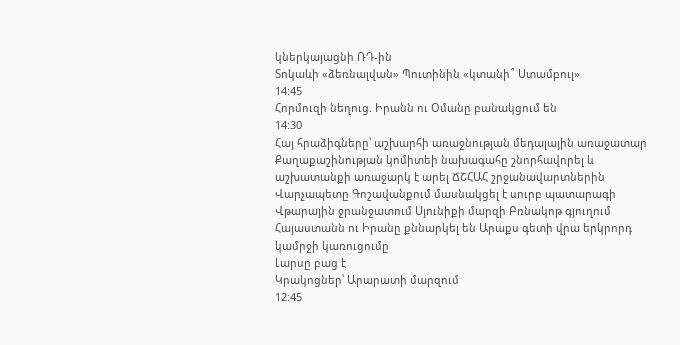կներկայացնի ՌԴ-ին
Տոկաևի «ձեռնալվան» Պուտինին «կտանի՞ Ստամբուլ»
14:45
Հորմուզի նեղուց. Իրանն ու Օմանը բանակցում են
14:30
Հայ հրաձիգները՝ աշխարհի առաջնության մեդալային առաջատար
Քաղաքաշինության կոմիտեի նախագահը շնորհավորել և աշխատանքի առաջարկ է արել ՃՇՀԱՀ շրջանավարտներին
Վարչապետը Գոշավանքում մասնակցել է սուրբ պատարագի
Վթարային ջրանջատում Սյունիքի մարզի Բռնակոթ գյուղում
Հայաստանն ու Իրանը քննարկել են Արաքս գետի վրա երկրորդ կամրջի կառուցումը
Լարսը բաց է
Կրակոցներ՝ Արարատի մարզում
12:45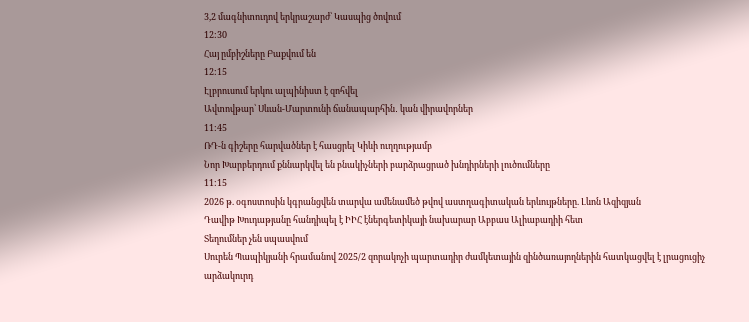3,2 մագնիտուդով երկրաշարժ՝ Կասպից ծովում
12:30
Հայ ըմբիշները Բաքվում են
12:15
Էլբրուսում երկու ալպինիստ է զոհվել
Ավտովթար՝ Սևան-Մարտունի ճանապարհին․ կան վիրավորներ
11:45
ՌԴ-ն գիշերը հարվածներ է հասցրել Կիևի ուղղությամբ
Նոր Խարբերդում քննարկվել են բնակիչների բարձրացրած խնդիրների լուծումները
11:15
2026 թ. օգոստոսին կգրանցվեն տարվա ամենամեծ թվով աստղագիտական երևույթները. Լևոն Ազիզյան
Դավիթ Խուդաթյանը հանդիպել է ԻԻՀ էներգետիկայի նախարար Աբբաս Ալիաբադիի հետ
Տեղումներ չեն սպասվում
Սուրեն Պապիկյանի հրամանով 2025/2 զորակոչի պարտադիր ժամկետային զինծառայողներին հատկացվել է լրացուցիչ արձակուրդ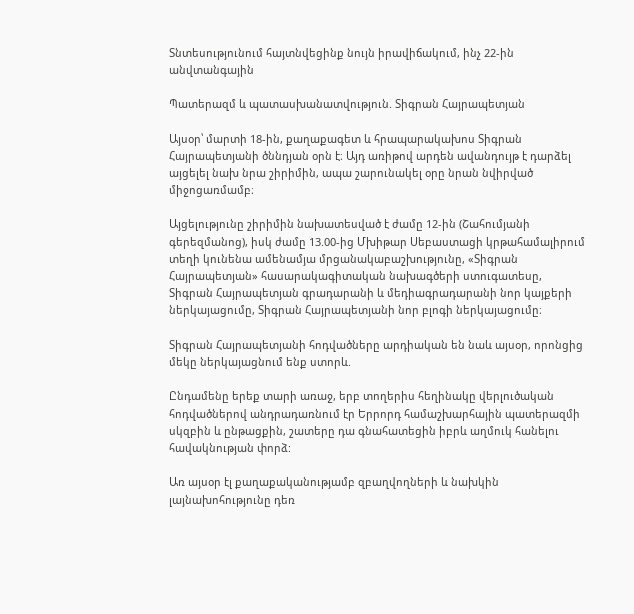Տնտեսությունում հայտնվեցինք նույն իրավիճակում, ինչ 22-ին անվտանգային

Պատերազմ և պատասխանատվություն. Տիգրան Հայրապետյան

Այսօր՝ մարտի 18-ին, քաղաքագետ և հրապարակախոս Տիգրան Հայրապետյանի ծննդյան օրն է։ Այդ առիթով արդեն ավանդույթ է դարձել այցելել նախ նրա շիրիմին, ապա շարունակել օրը նրան նվիրված միջոցառմամբ։

Այցելությունը շիրիմին նախատեսված է ժամը 12-ին (Շահումյանի գերեզմանոց), իսկ ժամը 13.00-ից Մխիթար Սեբաստացի կրթահամալիրում տեղի կունենա ամենամյա մրցանակաբաշխությունը, «Տիգրան Հայրապետյան» հասարակագիտական նախագծերի ստուգատեսը, Տիգրան Հայրապետյան գրադարանի և մեդիագրադարանի նոր կայքերի ներկայացումը, Տիգրան Հայրապետյանի նոր բլոգի ներկայացումը։

Տիգրան Հայրապետյանի հոդվածները արդիական են նաև այսօր, որոնցից մեկը ներկայացնում ենք ստորև.

Ընդամենը երեք տարի առաջ, երբ տողերիս հեղինակը վերլուծական հոդվածներով անդրադառնում էր Երրորդ համաշխարհային պատերազմի սկզբին և ընթացքին, շատերը դա գնահատեցին իբրև աղմուկ հանելու հավակնության փորձ:

Առ այսօր էլ քաղաքականությամբ զբաղվողների և նախկին լայնախոհությունը դեռ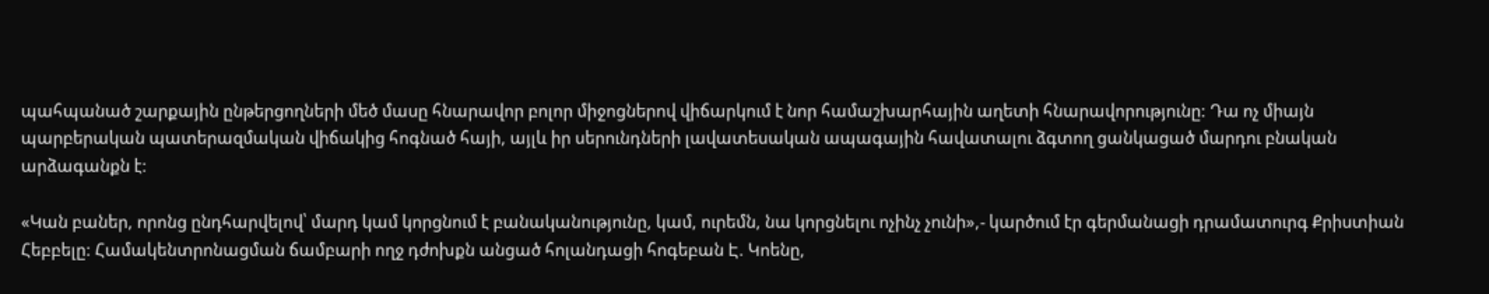պահպանած շարքային ընթերցողների մեծ մասը հնարավոր բոլոր միջոցներով վիճարկում է նոր համաշխարհային աղետի հնարավորությունը: Դա ոչ միայն պարբերական պատերազմական վիճակից հոգնած հայի, այլև իր սերունդների լավատեսական ապագային հավատալու ձգտող ցանկացած մարդու բնական արձագանքն է:

«Կան բաներ, որոնց ընդհարվելով՝ մարդ կամ կորցնում է բանականությունը, կամ, ուրեմն, նա կորցնելու ոչինչ չունի»,- կարծում էր գերմանացի դրամատուրգ Քրիստիան Հեբբելը: Համակենտրոնացման ճամբարի ողջ դժոխքն անցած հոլանդացի հոգեբան Է. Կոենը,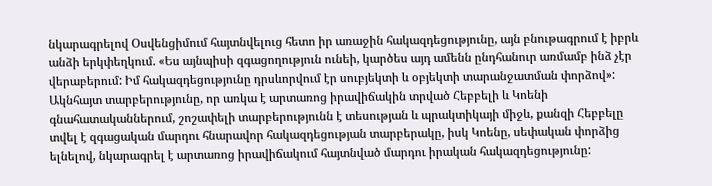նկարագրելով Օսվենցիմում հայտնվելուց հետո իր առաջին հակազդեցությունը, այն բնութագրում է իբրև անձի երկփեղկում. «Ես այնպիսի զգացողություն ունեի, կարծես այդ ամենն ընդհանուր առմամբ ինձ չէր վերաբերում: Իմ հակազդեցությունը դրսևորվում էր սուբյեկտի և օբյեկտի տարանջատման փորձով»: Ակնհայտ տարբերությունը, որ առկա է արտառոց իրավիճակին տրված Հեբբելի և Կոենի գնահատականներում, շոշափելի տարբերությունն է տեսության և պրակտիկայի միջև, քանզի Հեբբելը տվել է զգացական մարդու հնարավոր հակազդեցության տարբերակը, իսկ Կոենը, սեփական փորձից ելնելով, նկարագրել է արտառոց իրավիճակում հայտնված մարդու իրական հակազդեցությունը: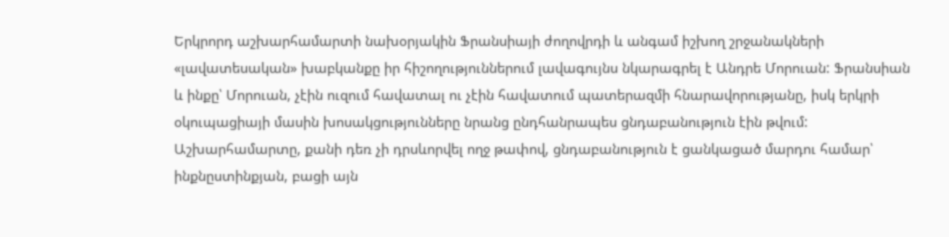Երկրորդ աշխարհամարտի նախօրյակին Ֆրանսիայի ժողովրդի և անգամ իշխող շրջանակների «լավատեսական» խաբկանքը իր հիշողություններում լավագույնս նկարագրել է Անդրե Մորուան: Ֆրանսիան և ինքը՝ Մորուան, չէին ուզում հավատալ ու չէին հավատում պատերազմի հնարավորությանը, իսկ երկրի օկուպացիայի մասին խոսակցությունները նրանց ընդհանրապես ցնդաբանություն էին թվում: Աշխարհամարտը, քանի դեռ չի դրսևորվել ողջ թափով, ցնդաբանություն է ցանկացած մարդու համար՝ ինքնըստինքյան, բացի այն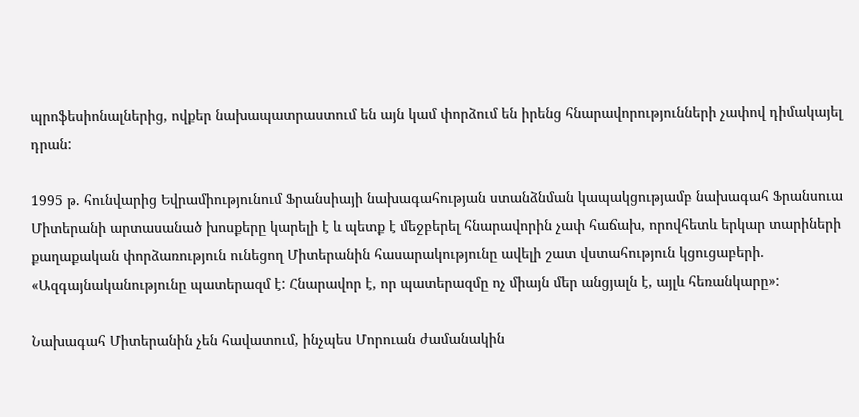պրոֆեսիոնալներից, ովքեր նախապատրաստում են այն կամ փորձում են իրենց հնարավորությունների չափով դիմակայել դրան:

1995 թ. հունվարից Եվրամիությունում Ֆրանսիայի նախագահության ստանձնման կապակցությամբ նախագահ Ֆրանսուա Միտերանի արտասանած խոսքերը կարելի է և պետք է մեջբերել հնարավորին չափ հաճախ, որովհետև երկար տարիների քաղաքական փորձառություն ունեցող Միտերանին հասարակությունը ավելի շատ վստահություն կցուցաբերի. «Ազգայնականությունը պատերազմ է: Հնարավոր է, որ պատերազմը ոչ միայն մեր անցյալն է, այլև հեռանկարը»:

Նախագահ Միտերանին չեն հավատում, ինչպես Մորուան ժամանակին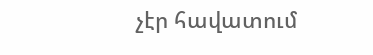չէր հավատում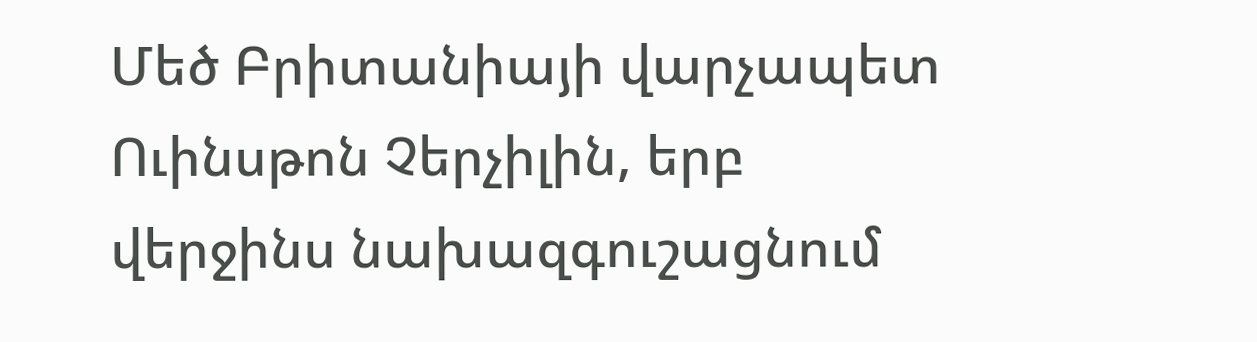Մեծ Բրիտանիայի վարչապետ Ուինսթոն Չերչիլին, երբ վերջինս նախազգուշացնում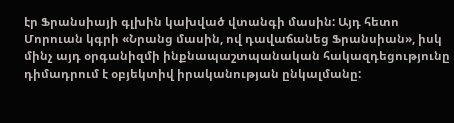էր Ֆրանսիայի գլխին կախված վտանգի մասին: Այդ հետո Մորուան կգրի «Նրանց մասին, ով դավաճանեց Ֆրանսիան», իսկ մինչ այդ օրգանիզմի ինքնապաշտպանական հակազդեցությունը դիմադրում է օբյեկտիվ իրականության ընկալմանը: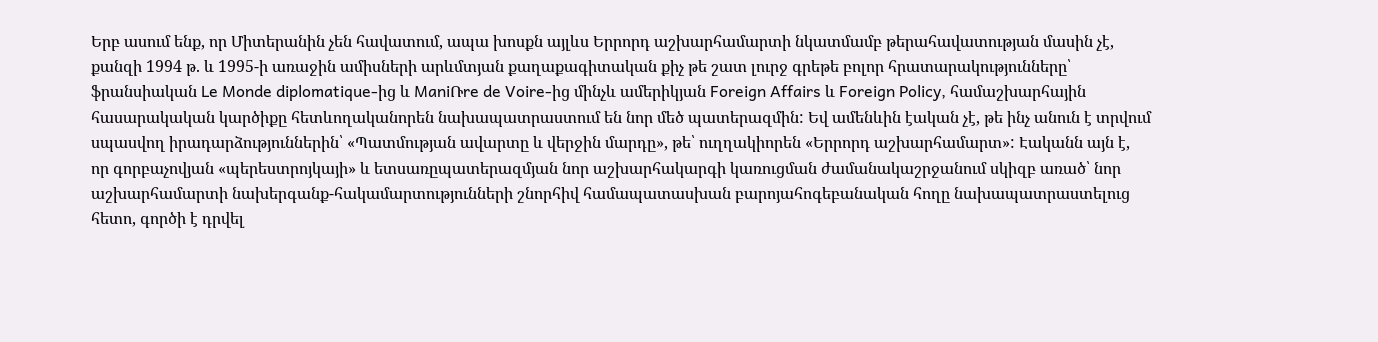Երբ ասում ենք, որ Միտերանին չեն հավատում, ապա խոսքն այլևս Երրորդ աշխարհամարտի նկատմամբ թերահավատության մասին չէ, քանզի 1994 թ. և 1995-ի առաջին ամիսների արևմտյան քաղաքագիտական քիչ թե շատ լուրջ գրեթե բոլոր հրատարակությունները՝ ֆրանսիական Le Monde diplomatique-ից և ManiՌre de Voire-ից մինչև ամերիկյան Foreign Affairs և Foreign Policy, համաշխարհային հասարակական կարծիքը հետևողականորեն նախապատրաստում են նոր մեծ պատերազմին: Եվ ամենևին էական չէ, թե ինչ անուն է տրվում սպասվող իրադարձություններին՝ «Պատմության ավարտը և վերջին մարդը», թե՝ ուղղակիորեն «Երրորդ աշխարհամարտ»: Էականն այն է, որ գորբաչովյան «պերեստրոյկայի» և ետսառըպատերազմյան նոր աշխարհակարգի կառուցման ժամանակաշրջանում սկիզբ առած՝ նոր աշխարհամարտի նախերգանք-հակամարտությունների շնորհիվ համապատասխան բարոյահոգեբանական հողը նախապատրաստելուց հետո, գործի է դրվել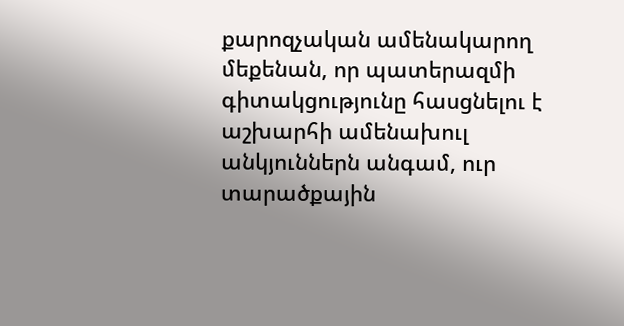քարոզչական ամենակարող մեքենան, որ պատերազմի գիտակցությունը հասցնելու է աշխարհի ամենախուլ անկյուններն անգամ, ուր տարածքային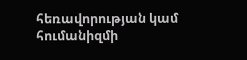հեռավորության կամ հումանիզմի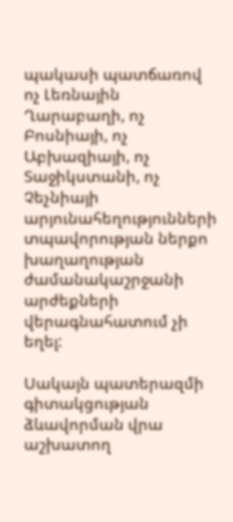պակասի պատճառով ոչ Լեռնային Ղարաբաղի, ոչ Բոսնիայի, ոչ Աբխազիայի, ոչ Տաջիկստանի, ոչ Չեչնիայի արյունահեղությունների տպավորության ներքո խաղաղության ժամանակաշրջանի արժեքների վերագնահատում չի եղել:

Սակայն պատերազմի գիտակցության ձևավորման վրա աշխատող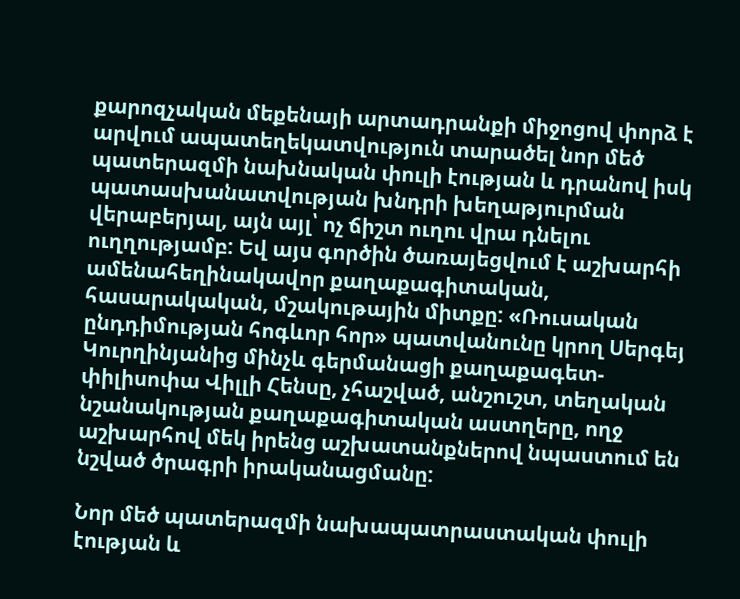քարոզչական մեքենայի արտադրանքի միջոցով փորձ է արվում ապատեղեկատվություն տարածել նոր մեծ պատերազմի նախնական փուլի էության և դրանով իսկ պատասխանատվության խնդրի խեղաթյուրման վերաբերյալ, այն այլ՝ ոչ ճիշտ ուղու վրա դնելու ուղղությամբ: Եվ այս գործին ծառայեցվում է աշխարհի ամենահեղինակավոր քաղաքագիտական, հասարակական, մշակութային միտքը: «Ռուսական ընդդիմության հոգևոր հոր» պատվանունը կրող Սերգեյ Կուրղինյանից մինչև գերմանացի քաղաքագետ-փիլիսոփա Վիլլի Հենսը, չհաշված, անշուշտ, տեղական նշանակության քաղաքագիտական աստղերը, ողջ աշխարհով մեկ իրենց աշխատանքներով նպաստում են նշված ծրագրի իրականացմանը:

Նոր մեծ պատերազմի նախապատրաստական փուլի էության և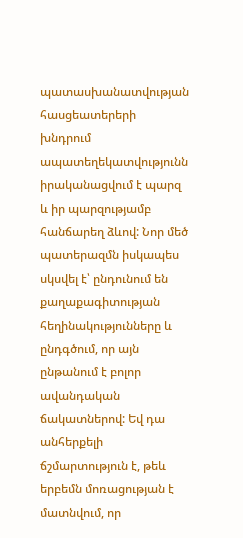պատասխանատվության հասցեատերերի խնդրում ապատեղեկատվությունն իրականացվում է պարզ և իր պարզությամբ հանճարեղ ձևով: Նոր մեծ պատերազմն իսկապես սկսվել է՝ ընդունում են քաղաքագիտության հեղինակությունները և ընդգծում, որ այն ընթանում է բոլոր ավանդական ճակատներով: Եվ դա անհերքելի ճշմարտություն է, թեև երբեմն մոռացության է մատնվում, որ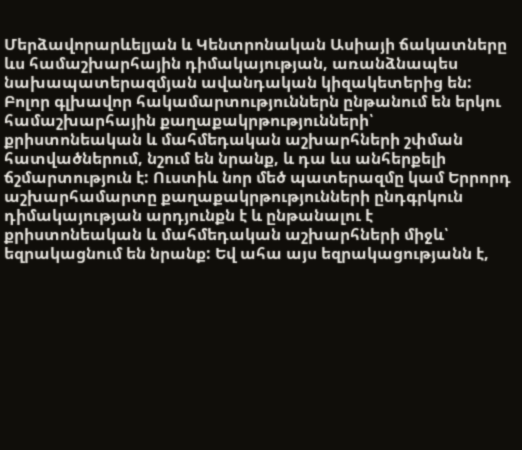Մերձավորարևելյան և Կենտրոնական Ասիայի ճակատները ևս համաշխարհային դիմակայության, առանձնապես նախապատերազմյան ավանդական կիզակետերից են: Բոլոր գլխավոր հակամարտություններն ընթանում են երկու համաշխարհային քաղաքակրթությունների՝ քրիստոնեական և մահմեդական աշխարհների շփման հատվածներում, նշում են նրանք, և դա ևս անհերքելի ճշմարտություն է: Ուստիև նոր մեծ պատերազմը կամ Երրորդ աշխարհամարտը քաղաքակրթությունների ընդգրկուն դիմակայության արդյունքն է և ընթանալու է քրիստոնեական և մահմեդական աշխարհների միջև՝ եզրակացնում են նրանք: Եվ ահա այս եզրակացությանն է,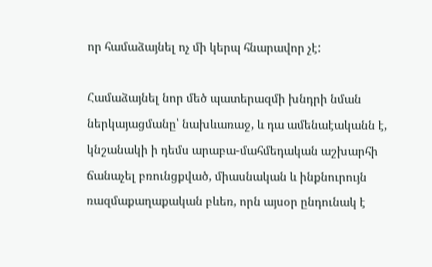որ համաձայնել ոչ մի կերպ հնարավոր չէ:

Համաձայնել նոր մեծ պատերազմի խնդրի նման ներկայացմանը՝ նախևառաջ, և դա ամենաէականն է, կնշանակի ի դեմս արաբա-մահմեդական աշխարհի ճանաչել բռունցքված, միասնական և ինքնուրույն ռազմաքաղաքական բևեռ, որն այսօր ընդունակ է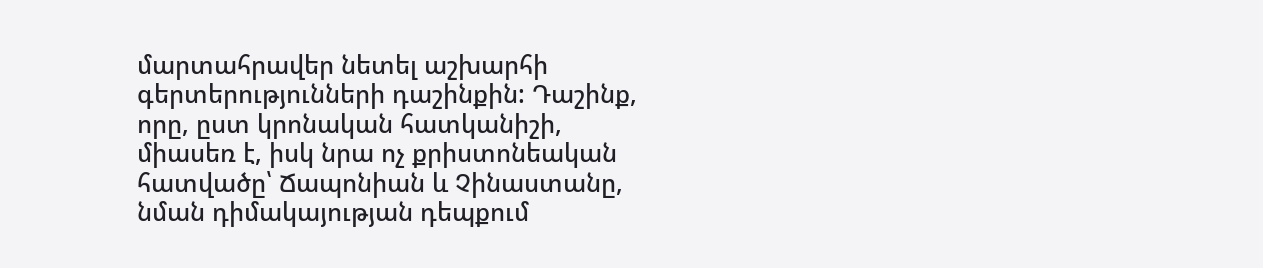մարտահրավեր նետել աշխարհի գերտերությունների դաշինքին: Դաշինք, որը, ըստ կրոնական հատկանիշի, միասեռ է, իսկ նրա ոչ քրիստոնեական հատվածը՝ Ճապոնիան և Չինաստանը, նման դիմակայության դեպքում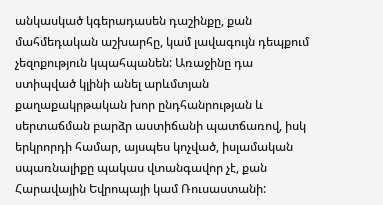անկասկած կգերադասեն դաշինքը, քան մահմեդական աշխարհը, կամ լավագույն դեպքում չեզոքություն կպահպանեն: Առաջինը դա ստիպված կլինի անել արևմտյան քաղաքակրթական խոր ընդհանրության և սերտաճման բարձր աստիճանի պատճառով, իսկ երկրորդի համար, այսպես կոչված, իսլամական սպառնալիքը պակաս վտանգավոր չէ, քան Հարավային Եվրոպայի կամ Ռուսաստանի: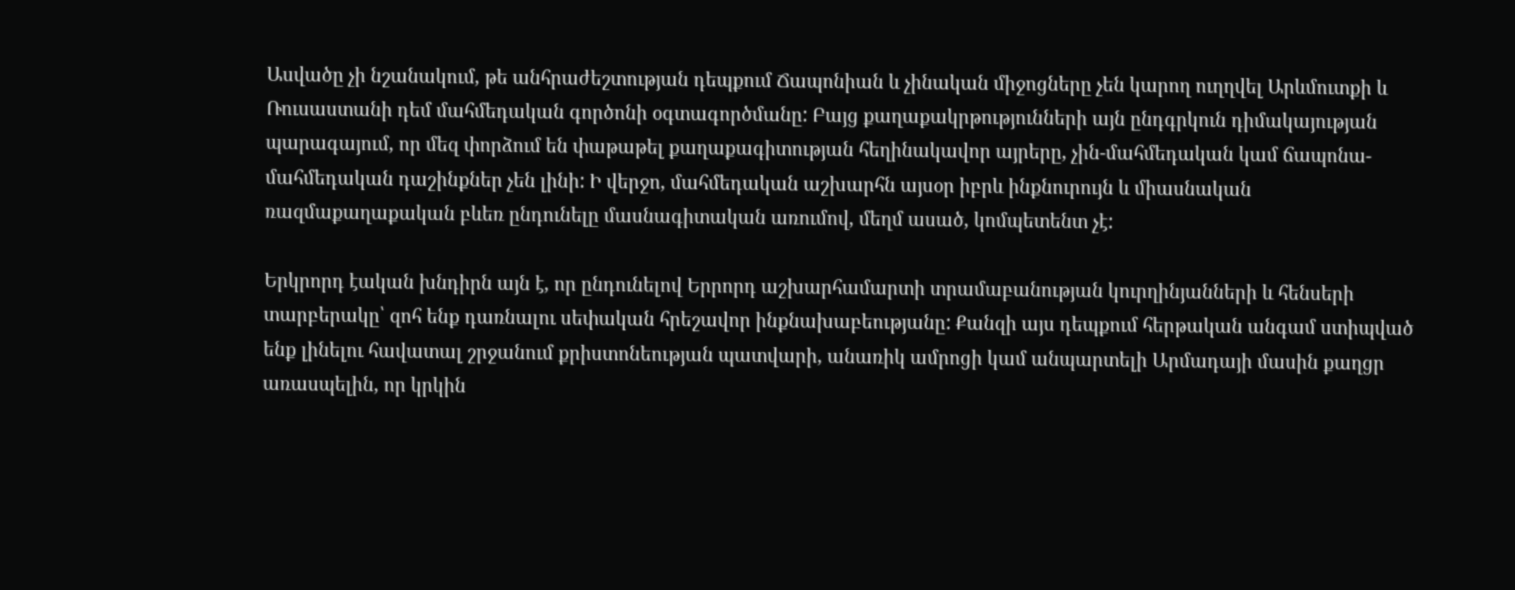Ասվածը չի նշանակում, թե անհրաժեշտության դեպքում Ճապոնիան և չինական միջոցները չեն կարող ուղղվել Արևմուտքի և Ռուսաստանի դեմ մահմեդական գործոնի օգտագործմանը: Բայց քաղաքակրթությունների այն ընդգրկուն դիմակայության պարագայում, որ մեզ փորձում են փաթաթել քաղաքագիտության հեղինակավոր այրերը, չին-մահմեդական կամ ճապոնա-մահմեդական դաշինքներ չեն լինի: Ի վերջո, մահմեդական աշխարհն այսօր իբրև ինքնուրույն և միասնական ռազմաքաղաքական բևեռ ընդունելը մասնագիտական առումով, մեղմ ասած, կոմպետենտ չէ:

Երկրորդ էական խնդիրն այն է, որ ընդունելով Երրորդ աշխարհամարտի տրամաբանության կուրղինյանների և հենսերի տարբերակը՝ զոհ ենք դառնալու սեփական հրեշավոր ինքնախաբեությանը: Քանզի այս դեպքում հերթական անգամ ստիպված ենք լինելու հավատալ շրջանում քրիստոնեության պատվարի, անառիկ ամրոցի կամ անպարտելի Արմադայի մասին քաղցր առասպելին, որ կրկին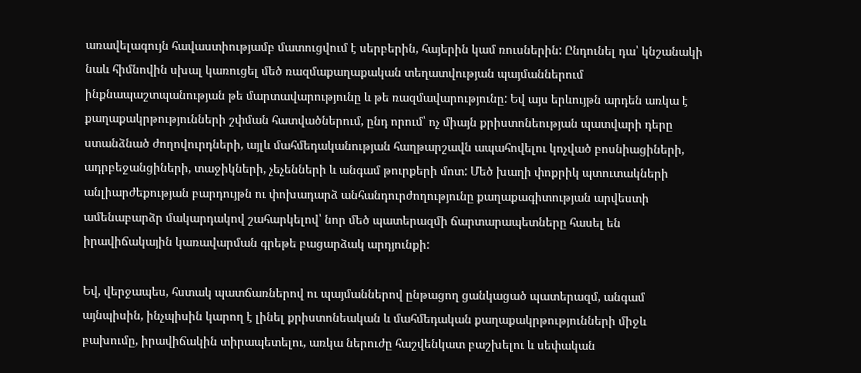առավելագույն հավաստիությամբ մատուցվում է սերբերին, հայերին կամ ռուսներին: Ընդունել դա՝ կնշանակի նաև հիմնովին սխալ կառուցել մեծ ռազմաքաղաքական տեղատվության պայմաններում ինքնապաշտպանության թե մարտավարությունը և թե ռազմավարությունը: Եվ այս երևույթն արդեն առկա է քաղաքակրթությունների շփման հատվածներում, ընդ որում՝ ոչ միայն քրիստոնեության պատվարի դերը ստանձնած ժողովուրդների, այլև մահմեդականության հաղթարշավն ապահովելու կոչված բոսնիացիների, ադրբեջանցիների, տաջիկների, չեչենների և անգամ թուրքերի մոտ: Մեծ խաղի փոքրիկ պտուտակների անլիարժեքության բարդույթն ու փոխադարձ անհանդուրժողությունը քաղաքագիտության արվեստի ամենաբարձր մակարդակով շահարկելով՝ նոր մեծ պատերազմի ճարտարապետները հասել են իրավիճակային կառավարման գրեթե բացարձակ արդյունքի:

Եվ, վերջապես, հստակ պատճառներով ու պայմաններով ընթացող ցանկացած պատերազմ, անգամ այնպիսին, ինչպիսին կարող է լինել քրիստոնեական և մահմեդական քաղաքակրթությունների միջև բախումը, իրավիճակին տիրապետելու, առկա ներուժը հաշվենկատ բաշխելու և սեփական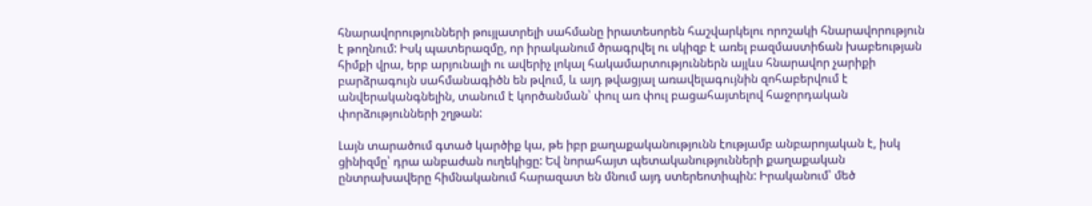հնարավորությունների թույլատրելի սահմանը իրատեսորեն հաշվարկելու որոշակի հնարավորություն է թողնում: Իսկ պատերազմը, որ իրականում ծրագրվել ու սկիզբ է առել բազմաստիճան խաբեության հիմքի վրա, երբ արյունալի ու ավերիչ լոկալ հակամարտություններն այլևս հնարավոր չարիքի բարձրագույն սահմանագիծն են թվում, և այդ թվացյալ առավելագույնին զոհաբերվում է անվերականգնելին, տանում է կործանման՝ փուլ առ փուլ բացահայտելով հաջորդական փորձությունների շղթան:

Լայն տարածում գտած կարծիք կա, թե իբր քաղաքականությունն էությամբ անբարոյական է, իսկ ցինիզմը՝ դրա անբաժան ուղեկիցը: Եվ նորահայտ պետականությունների քաղաքական ընտրախավերը հիմնականում հարազատ են մնում այդ ստերեոտիպին: Իրականում՝ մեծ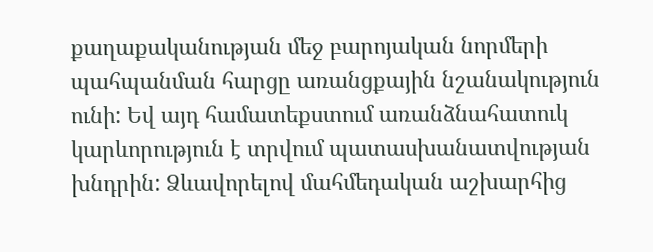քաղաքականության մեջ բարոյական նորմերի պահպանման հարցը առանցքային նշանակություն ունի: Եվ այդ համատեքստում առանձնահատուկ կարևորություն է տրվում պատասխանատվության խնդրին: Ձևավորելով մահմեդական աշխարհից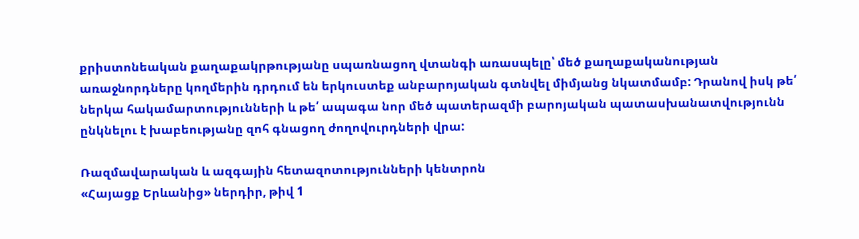քրիստոնեական քաղաքակրթությանը սպառնացող վտանգի առասպելը՝ մեծ քաղաքականության առաջնորդները կողմերին դրդում են երկուստեք անբարոյական գտնվել միմյանց նկատմամբ: Դրանով իսկ թե՛ ներկա հակամարտությունների և թե՛ ապագա նոր մեծ պատերազմի բարոյական պատասխանատվությունն ընկնելու է խաբեությանը զոհ գնացող ժողովուրդների վրա:

Ռազմավարական և ազգային հետազոտությունների կենտրոն
«Հայացք Երևանից» ներդիր, թիվ 1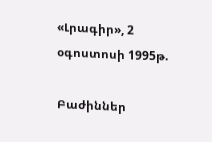«Լրագիր», 2 օգոստոսի 1995թ.

Բաժիններ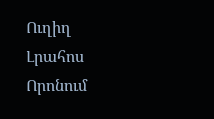Ուղիղ
Լրահոս
Որոնում